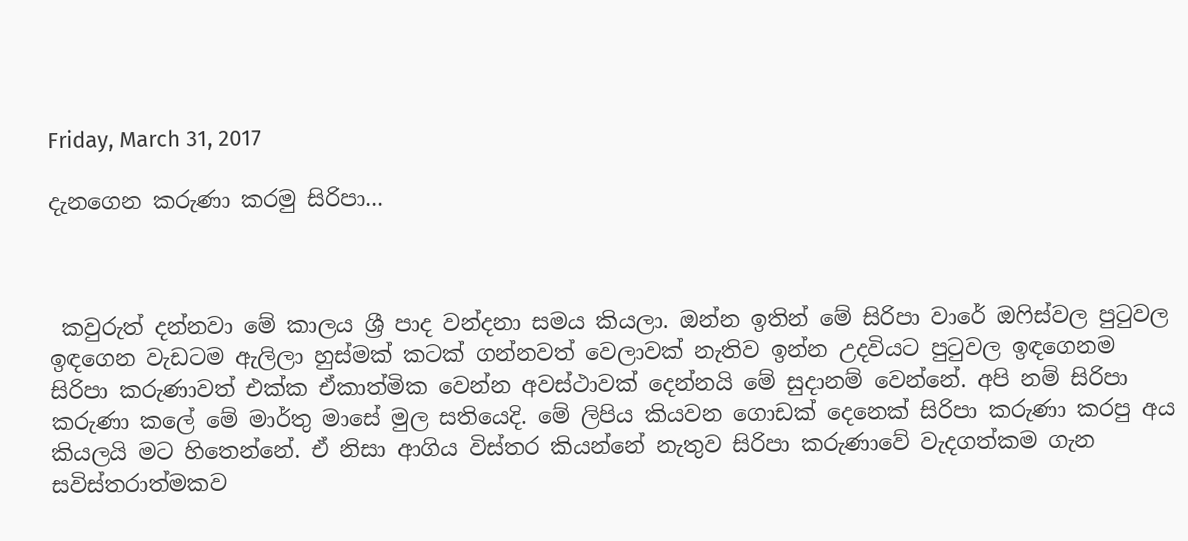Friday, March 31, 2017

දැනගෙන කරුණා කරමු සිරිපා...



 කවුරුත් දන්නවා මේ කාලය ශ්‍රී පාද වන්දනා සමය කියලා. ඔන්න ඉතින් මේ සිරිපා වාරේ ඔෆිස්වල පුටුවල ඉඳගෙන වැඩටම ඇලිලා හුස්මක් කටක් ගන්නවත් වෙලාවක් නැතිව ඉන්න උදවියට පුටුවල ඉඳගෙනම සිරිපා කරුණාවත් එක්ක ඒකාත්මික වෙන්න අවස්ථාවක් දෙන්නයි මේ සුදානම් වෙන්නේ. අපි නම් සිරිපා කරුණා කලේ මේ මාර්තු මාසේ මුල සතියෙදි. මේ ලිපිය කියවන ගොඩක් දෙනෙක් සිරිපා කරුණා කරපු අය කියලයි මට හිතෙන්නේ. ඒ නිසා ආගිය විස්තර කියන්නේ නැතුව සිරිපා කරුණාවේ වැදගත්කම ගැන සවිස්තරාත්මකව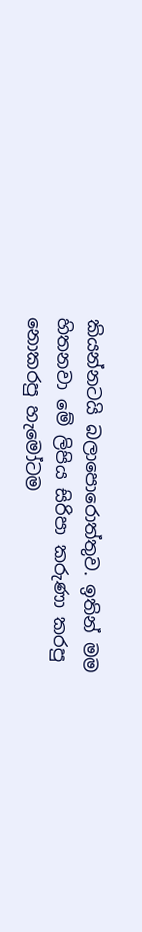කියන්නටයි බලාපොරොත්තුව. ඉතින් මම හිතනවා මේ ලිපිය සිරිපා කරුණා කරපු නොකරපු හැමෝටම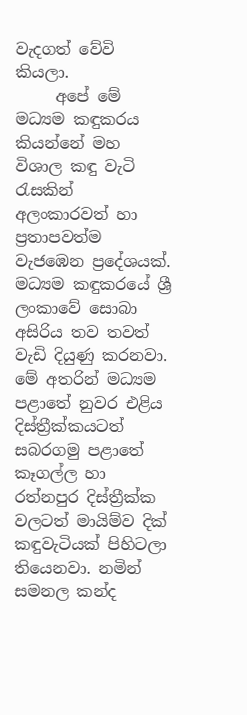වැදගත් වේවි කියලා.
     අපේ මේ මධ්‍යම කඳුකරය කියන්නේ මහ විශාල කඳු වැටි රැසකින් අලංකාරවත් හා ප්‍රතාපවත්ම වැජඹෙන ප්‍රදේශයක්. මධ්‍යම කඳුකරයේ ශ්‍රී ලංකාවේ සොබා අසිරිය තව තවත් වැඩි දියුණු කරනවා. මේ අතරින් මධ්‍යම පළාතේ නුවර එළිය දිස්ත්‍රීක්කයටත් සබරගමු පළාතේ කෑගල්ල හා රත්නපුර දිස්ත්‍රීක්ක වලටත් මායිම්ව දික් කඳුවැටියක් පිහිටලා තියෙනවා. නමින් සමනල කන්ද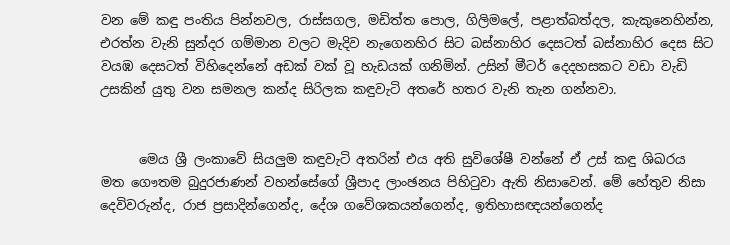වන මේ කඳු පංතිය පින්නවල, රාස්සගල, මඩිත්ත පොල, ගිලිමලේ, පළාත්බත්දල, කැකුනෙහින්න, එරත්න වැනි සුන්දර ගම්මාන වලට මැදිව නැගෙනහිර සිට බස්නාහිර දෙසටත් බස්නාහිර දෙස සිට වයඹ දෙසටත් විහිදෙන්නේ අඩක් වක් වූ හැඩයක් ගනිමින්. උසින් මීටර් දෙදහසකට වඩා වැඩි උසකින් යුතු වන සමනල කන්ද සිරිලක කඳුවැටි අතරේ හතර වැනි තැන ගන්නවා.


      මෙය ශ්‍රී ලංකාවේ සියලුම කඳුවැටි අතරින් එය අති සුවිශේෂී වන්නේ ඒ උස් කඳු ශිඛරය මත ‍ගෞතම බුදුරජාණන් වහන්සේගේ ශ්‍රීපාද ලාංඡනය පිහිටුවා ඇති නිසාවෙන්. මේ හේතුව නිසා දෙවිවරුන්ද, රාජ ප්‍රසාදින්ගෙන්ද, දේශ ගවේශකයන්ගෙන්ද, ඉතිහාසඥයන්ගෙන්ද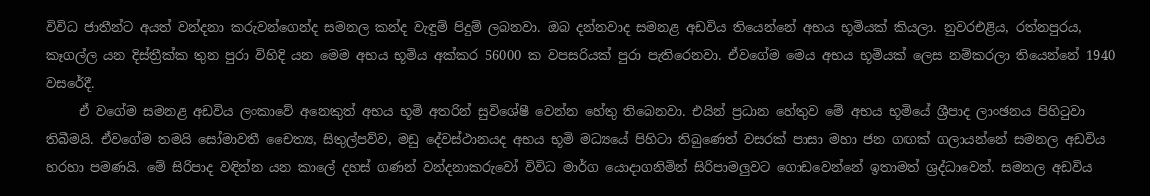විවිධ ජාතීන්ට අයත් වන්දනා කරුවන්ගෙන්ද සමනල කන්ද වැඳුම් පිදුම් ලබනවා. ඔබ දන්නවාද සමනළ අඩවිය තියෙන්නේ අභය භූමියක් කියලා. නුවරඑළිය, රත්නපුරය, කෑගල්ල යන දිස්ත්‍රීක්ක තුන පුරා විහිදි යන මෙම අභය භූමිය අක්කර 56000 ක වපසරියක් පුරා පැතිරෙනවා. ඒවගේම මෙය අභය භූමියක් ලෙස නම්කරලා තියෙන්නේ 1940 වසරේදී.
     ඒ වගේම සමනළ අඩවිය ලංකාවේ අනෙකුත් අභය භූමි අතරින් සුවිශේෂී වෙන්න හේතු තිබෙනවා. එයින් ප්‍රධාන හේතුව මේ අභය භූමියේ ශ්‍රීපාද ලාංඡනය පිහිටුවා තිබීමයි. ඒවගේම තමයි සෝමාවතී චෛත්‍ය, සිතුල්පව්ව, මඩු දේවස්ථානයද අභය භූමි මධ්‍යයේ පිහිටා තිබුණෙත් වසරක් පාසා මහා ජන ගඟක් ගලායන්නේ සමනල අඩවිය හරහා පමණයි. මේ සිරිපාද වඳින්න යන කාලේ දහස් ගණන් වන්දනාකරුවෝ විවිධ මාර්ග යොදාගනිමින් සිරිපාමලුවට ගොඩවෙන්නේ ඉතාමත් ශ්‍රද්ධාවෙන්. සමනල අඩවිය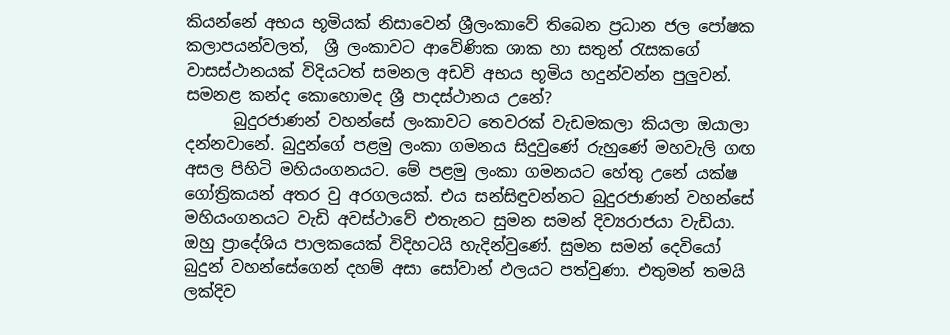කියන්නේ අභය භූමියක් නිසාවෙන් ශ්‍රීලංකාවේ තිබෙන ප්‍රධාන ජල පෝෂක කලාපයන්වලත්,  ශ්‍රී ලංකාවට ආවේණික ශාක හා සතුන් රැසකගේ වාසස්ථානයක් විදියටත් සමනල අඩවි අභය භූමිය හදුන්වන්න පුලුවන්. සමනළ කන්ද කොහොමද ශ්‍රී පාදස්ථානය උනේ?
      බුදුරජාණන් වහන්සේ ලංකාවට තෙවරක් වැඩමකලා කියලා ඔයාලා දන්නවානේ. බුදුන්ගේ පළමු ලංකා ගමනය සිදුවුණේ රුහුණේ මහවැලි ගඟ අසල පිහිටි මහියංගනයට. මේ පළමු ලංකා ගමනයට හේතු උනේ යක්ෂ ගෝත්‍රිකයන් අතර වු අරගලයක්. එය සන්සිඳුවන්නට බුදුරජාණන් වහන්සේ මහියංගනයට වැඩි අවස්ථාවේ එතැනට සුමන සමන් දිව්‍යරාජයා වැඩියා. ඔහු ප්‍රාදේශිය පාලකයෙක් විදිහටයි හැදින්වුණේ. සුමන සමන් දෙවියෝ බුදුන් වහන්සේගෙන් දහම් අසා සෝවාන් ඵලයට පත්වුණා. එතුමන් තමයි ලක්දිව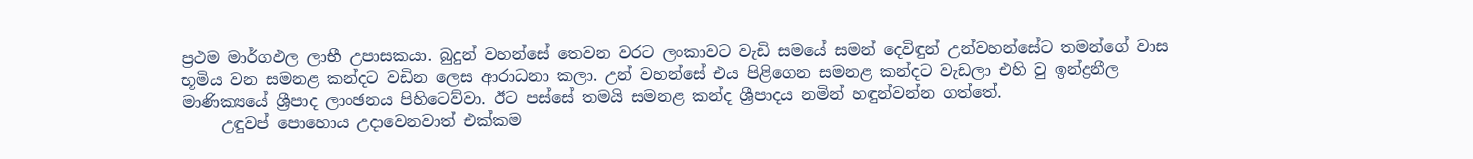ප්‍රථම මාර්ගඵල ලාභී උපාසකයා. බුදුන් වහන්සේ තෙවන වරට ලංකාවට වැඩි සමයේ සමන් දෙවිඳුන් උන්වහන්සේට තමන්ගේ වාස භූමිය වන සමනළ කන්දට වඩින ලෙස ආරාධනා කලා. උන් වහන්සේ එය පිළිගෙන සමනළ කන්දට වැඩලා එහි වු ඉන්ද්‍රනීල මාණික්‍යයේ ශ්‍රීපාද ලාංඡනය පිහිටෙව්වා. ඊට පස්සේ තමයි සමනළ කන්ද ශ්‍රීපාදය නමින් හඳුන්වන්න ගත්තේ.
     උඳුවප් පොහොය උදාවෙනවාත් එක්කම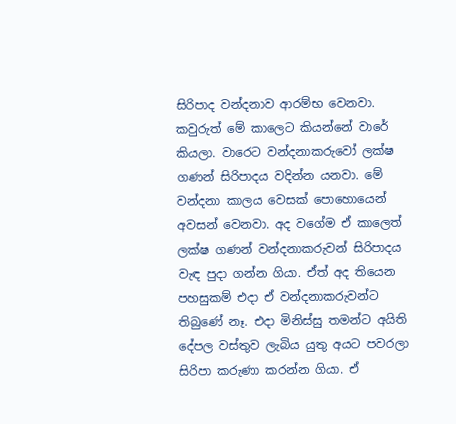සිරිපාද වන්දනාව ආරම්භ වෙනවා. කවුරුත් මේ කාලෙට කියන්නේ වාරේ කියලා. වාරෙට වන්දනාකරුවෝ ලක්ෂ ගණන් සිරිපාදය වදින්න යනවා. මේ වන්දනා කාලය වෙසක් පොහොයෙන් අවසන් වෙනවා. අද වගේම ඒ කාලෙත් ලක්ෂ ගණන් වන්දනාකරුවන් සිරිපාදය වැඳ පුදා ගන්න ගියා. ඒත් අද තියෙන පහසුකම් එදා ඒ වන්දනාකරුවන්ට තිබුණේ නෑ. එදා මිනිස්සු තමන්ට අයිති දේපල වස්තුව ලැබිය යුතු අයට පවරලා සිරිපා කරුණා කරන්න ගියා. ඒ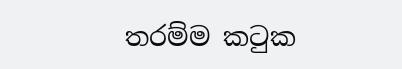තරම්ම කටුක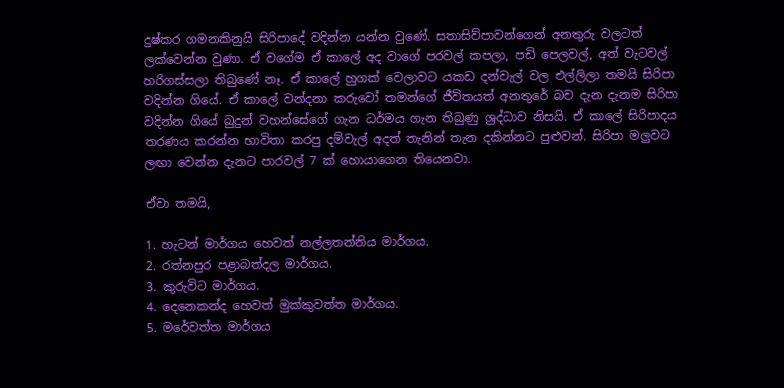දුෂ්කර ගමනකිනුයි සිරිපාදේ වදින්න යන්න වුණේ. සතාසිව්පාවන්ගෙන් අනතුරු වලටත් ලක්වෙන්න වුණා. ඒ වගේම ඒ කාලේ අද වාගේ පරවල් කපලා, පඩි පෙලවල්, අත් වැටවල් හරිගස්සලා තිබුණේ නෑ. ඒ කාලේ හුගක් වෙලාවට යකඩ දන්වැල් වල එල්ලිලා තමයි සිරිපා වදින්න ගියේ. ඒ කාලේ වන්දනා කරුවෝ තමන්ගේ ජීවිතයත් අනතුරේ බව දැන දැනම සිරිපා වදින්න ගියේ බුදුන් වහන්සේගේ ගැන ධර්මය ගැන තිබුණු ශ්‍රද්ධාව නිසයි. ඒ කාලේ සිරිපාදය තරණය කරන්න භාවිතා කරපු දම්වැල් අදත් තැනින් තැන දකින්නට පුළුවන්. සිරිපා මලුවට ලඟා වෙන්න දැනට පාරවල් 7 ක් හොයාගෙන තියෙනවා.

ඒවා තමයි,

1. හැටන් මාර්ගය හෙවත් නල්ලතන්නිය මාර්ගය.
2. රත්නපුර පළාබත්දල මාර්ගය.
3. කුරුවිට මාර්ගය.
4. දෙනෙකන්ද හෙවත් මුක්කුවත්ත මාර්ගය.
5. මරේවත්ත මාර්ගය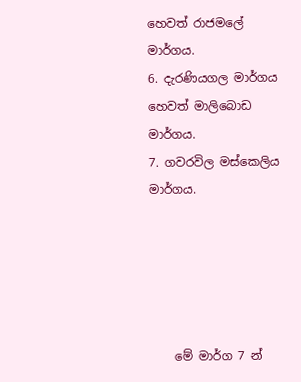හෙවත් රාජමලේ මාර්ගය.
6. දැරණියගල මාර්ගය හෙවත් මාලිබොඩ මාර්ගය.
7. ගවරවිල මස්කෙලිය මාර්ගය.





    මේ මාර්ග 7 න්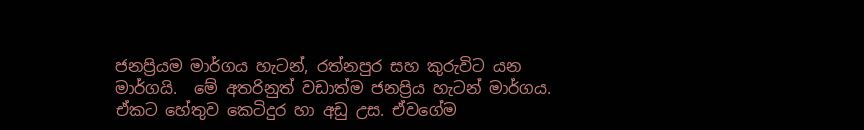ජනප්‍රියම මාර්ගය හැටන්, රත්නපුර සහ කුරුවිට යන මාර්ගයි.  මේ අතරිනුත් වඩාත්ම ජනප්‍රිය හැටන් මාර්ගය. ඒකට හේතුව කෙටිදුර හා අඩු උස. ඒවගේම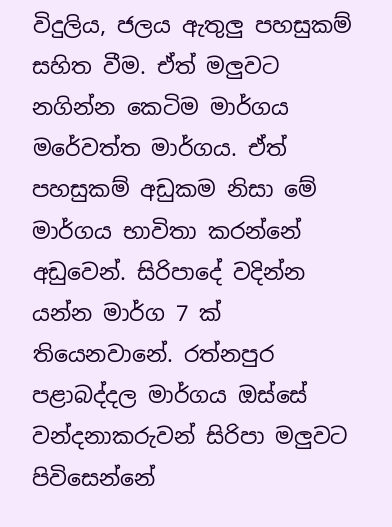විදුලිය, ජලය ඇතුලු පහසුකම් සහිත වීම. ඒත් මලුවට නගින්න කෙටිම මාර්ගය මරේවත්ත මාර්ගය. ඒත් පහසුකම් අඩුකම නිසා මේ මාර්ගය භාවිතා කරන්නේ අඩුවෙන්. සිරිපාදේ වදින්න යන්න මාර්ග 7 ක් තියෙනවානේ. රත්නපුර පළාබද්දල මාර්ගය ඔස්සේ වන්දනාකරුවන් සිරිපා මලුවට පිවිසෙන්නේ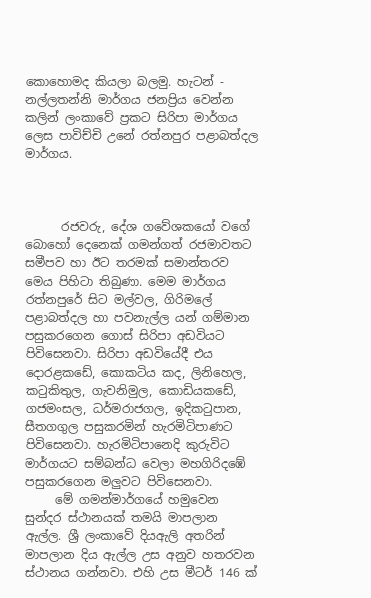කොහොමද කියලා බලමු. හැටන් - නල්ලතන්නි මාර්ගය ජනප්‍රිය වෙන්න කලින් ලංකාවේ ප්‍රකට සිරිපා මාර්ගය ලෙස පාවිච්චි උනේ රත්නපුර පළාබත්දල මාර්ගය.



      රජවරු, දේශ ගවේශකයෝ වගේ බොහෝ දෙනෙක් ගමන්ගත් රජමාවතට සමීපව හා ඊට තරමක් සමාන්තරව මෙය පිහිටා තිබුණා. මෙම මාර්ගය රත්නපුරේ සිට මල්වල, ගිරිමලේ පළාබත්දල හා පවනැල්ල යන් ගම්මාන පසුකරගෙන ගොස් සිරිපා අඩවියට පිවිසෙනවා. සිරිපා අඩවියේදී එය දොරළකඩේ, කොකටිය කද, ලිනිහෙල, කටුකිතුල, ගැවනිමුල, කොඩියකඩේ, ගජමංසල, ධර්මරාජගල, ඉදිකටුපාන, සීතගගුල පසුකරමින් හැරමිටිපාණට පිවිසෙනවා. හැරමිටිපානෙදි කුරුවිට මාර්ගයට සම්බන්ධ වෙලා මහගිරිදඹේ පසුකරගෙන මලුවට පිවිසෙනවා.
     මේ ගමන්මාර්ගයේ හමුවෙන සුන්දර ස්ථානයක් තමයි මාපලාන ඇල්ල. ශ්‍රී ලංකාවේ දියඇලි අතරින් මාපලාන දිය ඇල්ල උස අනුව හතරවන ස්ථානය ගන්නවා. එහි උස මීටර් 146 ක්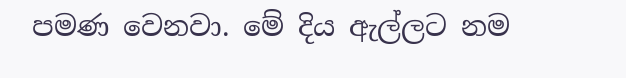පමණ වෙනවා. මේ දිය ඇල්ලට නම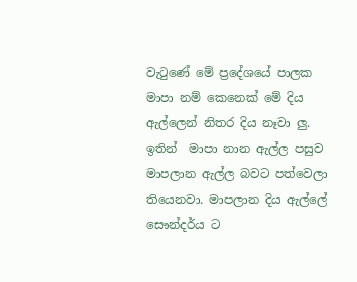වැටුණේ මේ ප්‍රදේශයේ පාලක මාපා නම් කෙනෙක් මේ දිය ඇල්ලෙන් නිතර දිය නෑවා ලු. ඉතින්  මාපා නාන ඇල්ල පසුව මාපලාන ඇල්ල බවට පත්වෙලා තියෙනවා. මාපලාන දිය ඇල්ලේ සෞන්දර්ය ට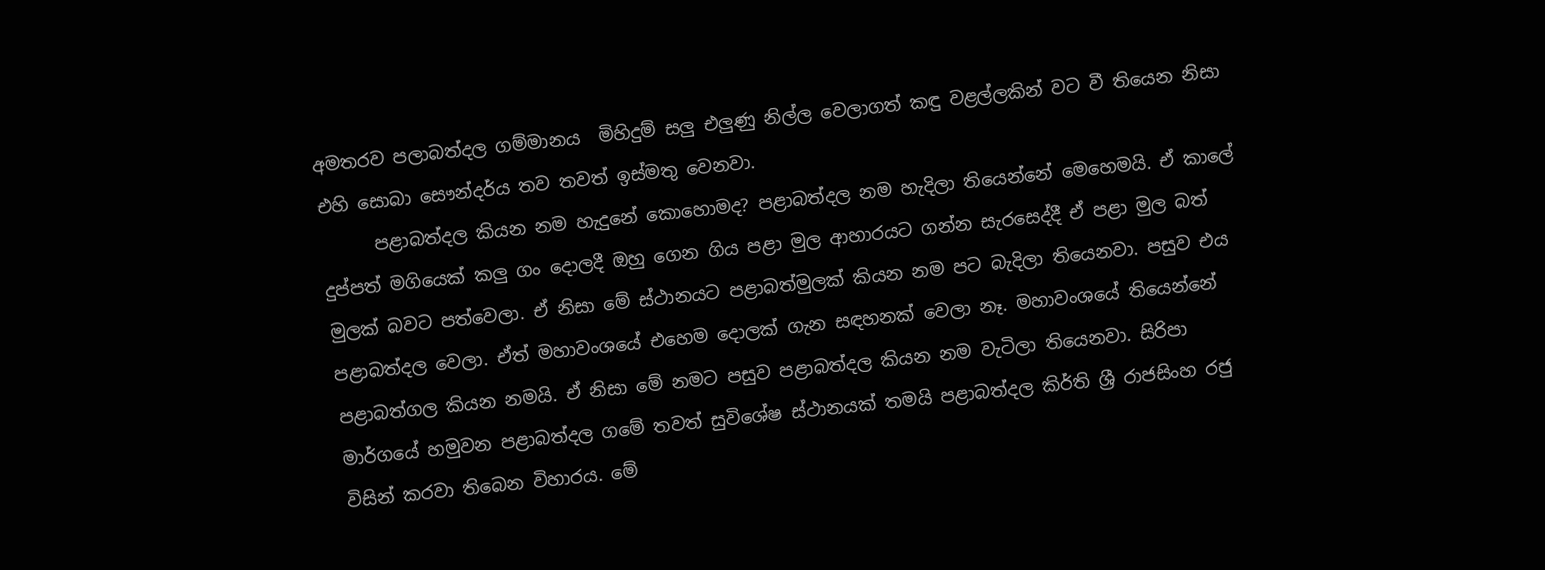අමතරව පලාබත්දල ගම්මානය  මිහිදුම් සලු එලුණු නිල්ල වෙලාගත් කඳු වළල්ලකින් වට වී තියෙන නිසා එහි සොබා සෞන්දර්ය තව තවත් ඉස්මතු වෙනවා.
      පළාබත්දල කියන නම හැදුනේ කොහොමද? පළාබත්දල නම හැදිලා තියෙන්නේ මෙහෙමයි. ඒ කාලේ දුප්පත් මගියෙක් කලු ගං දොලදී ඔහු ගෙන ගිය පළා මුල ආහාරයට ගන්න සැරසෙද්දී ඒ පළා මුල බත් මුලක් බවට පත්වෙලා. ඒ නිසා මේ ස්ථානයට පළාබත්මුලක් කියන නම පට බැදිලා තියෙනවා. පසුව එය පළාබත්දල වෙලා. ඒත් මහාවංශයේ එහෙම දොලක් ගැන සඳහනක් වෙලා නෑ. මහාවංශයේ තියෙන්නේ පළාබත්ගල කියන නමයි. ඒ නිසා මේ නමට පසුව පළාබත්දල කියන නම වැටිලා තියෙනවා. සිරිපා මාර්ගයේ හමුවන පළාබත්දල ගමේ තවත් සුවිශේෂ ස්ථානයක් තමයි පළාබත්දල කිර්ති ශ්‍රී රාජසිංහ රජු විසින් කරවා තිබෙන විහාරය. මේ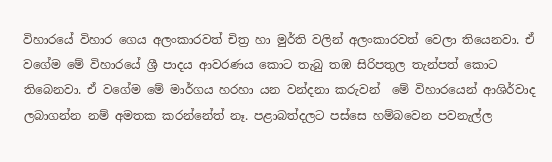විහාරයේ විහාර ගෙය අලංකාරවත් චිත්‍ර හා මුර්ති වලින් අලංකාරවත් වෙලා තියෙනවා. ඒ වගේම මේ විහාරයේ ශ්‍රී පාදය ආවරණය කොට තැබු තඹ සිරිපතුල තැන්පත් කොට තිබෙනවා. ඒ වගේම මේ මාර්ගය හරහා යන වන්දනා කරුවන්  මේ විහාරයෙන් ආශිර්වාද ලබාගන්න නම් අමතක කරන්නේත් නෑ. පළාබත්දලට පස්සෙ හම්බවෙන පවනැල්ල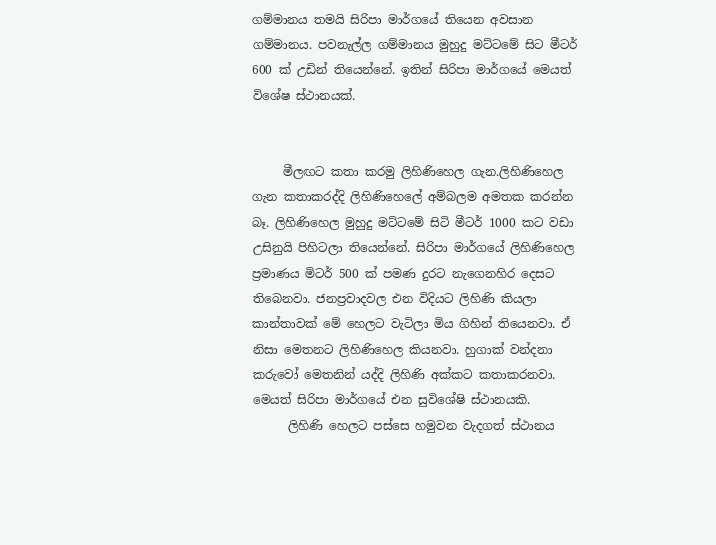ගම්මානය තමයි සිරිපා මාර්ගයේ තියෙන අවසාන ගම්මානය. පවනැල්ල ගම්මානය මුහුදු මට්ටමේ සිට මීටර් 600 ක් උඩින් තියෙන්නේ. ඉතින් සිරිපා මාර්ගයේ මෙයත් විශේෂ ස්ථානයක්.


     මීලඟට කතා කරමු ලිහිණිහෙල ගැන.ලිහිණිහෙල ගැන කතාකරද්දි ලිහිණිහෙලේ අම්බලම අමතක කරන්න බෑ. ලිහිණිහෙල මුහුදු මට්ටමේ සිටි මීටර් 1000 කට වඩා උසිනුයි පිහිටලා තියෙන්නේ. සිරිපා මාර්ගයේ ලිහිණිහෙල ප්‍රමාණය මිටර් 500 ක් පමණ දුරට නැගෙනහිර දෙසට තිබෙනවා. ජනප්‍රවාදවල එන විදියට ලිහිණි කියලා කාන්තාවක් මේ හෙලට වැටිලා මිය ගිහින් තියෙනවා. ඒ නිසා මෙතනට ලිහිණිහෙල කියනවා. හුගාක් වන්දනා කරුවෝ මෙතනින් යද්දි ලිහිණි අක්කට කතාකරනවා. මෙයත් සිරිපා මාර්ගයේ එන සුවිශේෂි ස්ථානයකි.
      ලිහිණි හෙලට පස්සෙ හමුවන වැදගත් ස්ථානය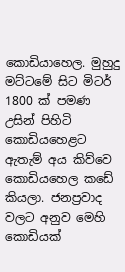කොඩියාහෙල. මුහුදු මට්ටමේ සිට මිටර් 1800 ක් පමණ උසින් පිහිටි කොඩියහෙළට ඇතැම් අය කිව්වෙ කොඩියහෙල කඩේ කියලා. ජනප්‍රවාද වලට අනුව මෙහි කොඩියක්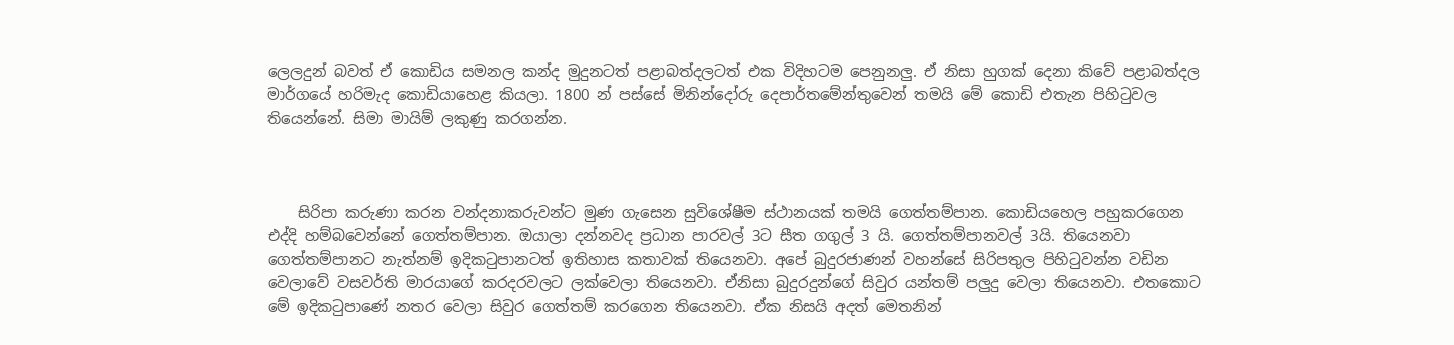ලෙලදුන් බවත් ඒ කොඩිය සමනල කන්ද මුදුනටත් පළාබත්දලටත් එක විදිහටම පෙනුනලු. ඒ නිසා හුගක් දෙනා කිවේ පළාබත්දල මාර්ගයේ හරිමැද කොඩියාහෙළ කියලා. 1800 න් පස්සේ මිනින්දෝරු දෙපාර්තමේන්තුවෙන් තමයි මේ කොඩි එතැන පිහිටුවල තියෙන්නේ. සිමා මායිම් ලකුණු කරගන්න.



    සිරිපා කරුණා කරන වන්දනාකරුවන්ට මුණ ගැසෙන සුවිශේෂීම ස්ථානයක් තමයි ගෙත්තම්පාන. කොඩියහෙල පහුකරගෙන එද්දි හම්බවෙන්නේ ගෙත්තම්පාන. ඔයාලා දන්නවද ප්‍රධාන පාරවල් 3ට සීත ගගුල් 3 යි. ගෙත්තම්පානවල් 3යි. තියෙනවා ගෙත්තම්පානට නැත්නම් ඉදිකටුපානටත් ඉතිහාස කතාවක් තියෙනවා. අපේ බුදුරජාණන් වහන්සේ සිරිපතුල පිහිටුවන්න වඩින වෙලාවේ වසවර්ති මාරයාගේ කරදරවලට ලක්වෙලා තියෙනවා. ඒනිසා බුදුරදුන්ගේ සිවුර යන්තම් පලුදු වෙලා තියෙනවා. එතකොට මේ ඉදිකටුපාණේ නතර වෙලා සිවුර ගෙත්තම් කරගෙන තියෙනවා. ඒක නිසයි අදත් මෙතනින්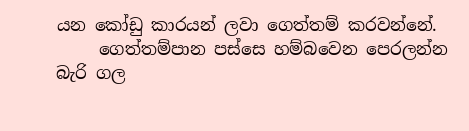යන කෝඩු කාරයන් ලවා ගෙත්තම් කරවන්නේ.
     ගෙත්තම්පාන පස්සෙ හම්බවෙන පෙරලන්න බැරි ගල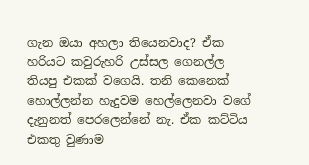ගැන ඔයා අහලා තියෙනවාද? ඒක හරියට කවුරුහරි උස්සල ගෙනල්ල තියපු එකක් වගෙයි. තනි කෙනෙක් හොල්ලන්න හැදුවම හෙල්ලෙනවා වගේ දැනුනත් පෙරලෙන්නේ නැ. ඒක කට්ටිය එකතු වුණාම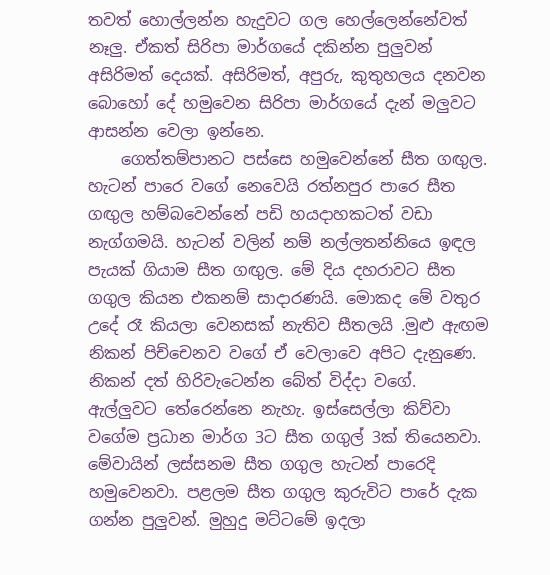තවත් හොල්ලන්න හැදුවට ගල හෙල්ලෙන්නේවත් නෑලු. ඒකත් සිරිපා මාර්ගයේ දකින්න පුලුවන් අසිරිමත් දෙයක්. අසිරිමත්, අපුරු, කුතුහලය දනවන බොහෝ දේ හමුවෙන සිරිපා මාර්ගයේ දැන් මලුවට ආසන්න වෙලා ඉන්නෙ.
    ගෙත්තම්පානට පස්සෙ හමුවෙන්නේ සීත ගඟුල. හැටන් පාරෙ වගේ නෙවෙයි රත්නපුර පාරෙ සීත ගඟුල හම්බවෙන්නේ පඩි හයදාහකටත් වඩා නැග්ගමයි. හැටන් වලින් නම් නල්ලතන්නියෙ ඉඳල පැයක් ගියාම සීත ගඟුල. මේ දිය දහරාවට සීත ගගුල කියන එකනම් සාදාරණයි. මොකද මේ වතුර උදේ රෑ කියලා වෙනසක් නැතිව සීතලයි .මුළු ඇඟම නිකන් පිච්චෙනව වගේ ඒ වෙලාවෙ අපිට දැනුණෙ. නිකන් දත් හිරිවැටෙන්න බේත් විද්දා වගේ. ඇල්ලුවට තේරෙන්නෙ නැහැ. ඉස්සෙල්ලා කිව්වා වගේම ප්‍රධාන මාර්ග 3ට සීත ගගුල් 3ක් තියෙනවා. මේවායින් ලස්සනම සීත ගගුල හැටන් පාරෙදි හමුවෙනවා. පළලම සීත ගගුල කුරුවිට පාරේ දැක ගන්න පුලුවන්. මුහුදු මට්ටමේ ඉදලා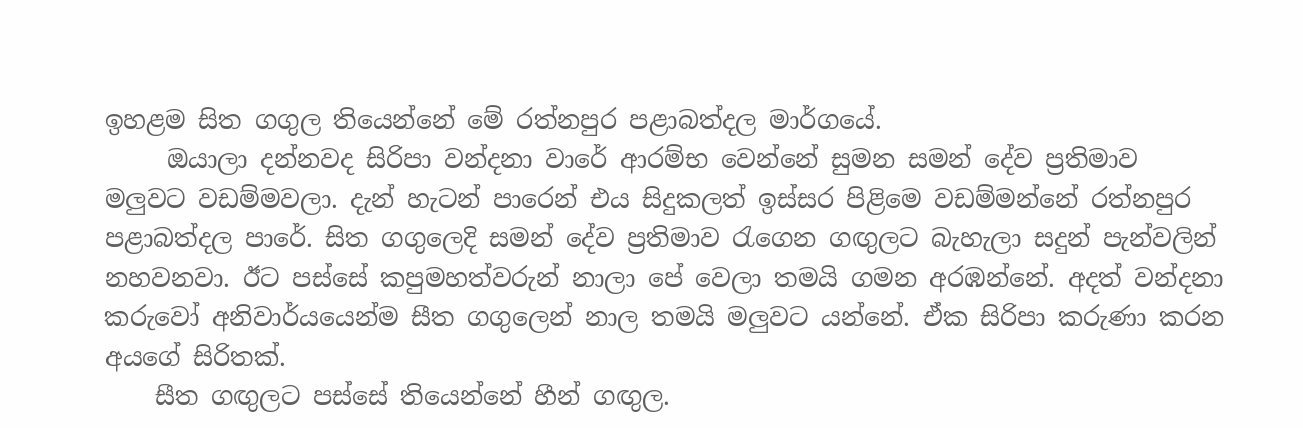ඉහළම සිත ගගුල තියෙන්නේ මේ රත්නපුර පළාබත්දල මාර්ගයේ.
     ඔයාලා දන්නවද සිරිපා වන්දනා වාරේ ආරම්භ වෙන්නේ සුමන සමන් දේව ප්‍රතිමාව මලුවට වඩම්මවලා. දැන් හැටන් පාරෙන් එය සිදුකලත් ඉස්සර පිළිමෙ වඩම්මන්නේ රත්නපුර පළාබත්දල පාරේ. සිත ගගුලෙදි සමන් දේව ප්‍රතිමාව රැගෙන ගඟුලට බැහැලා සදුන් පැන්වලින් නහවනවා. ඊට පස්සේ කපුමහත්වරුන් නාලා පේ වෙලා තමයි ගමන අරඹන්නේ. අදත් වන්දනා කරුවෝ අනිවාර්යයෙන්ම සීත ගගුලෙන් නාල තමයි මලුවට යන්නේ. ඒක සිරිපා කරුණා කරන අයගේ සිරිතක්.
    සීත ගඟුලට පස්සේ තියෙන්නේ හීන් ගඟුල.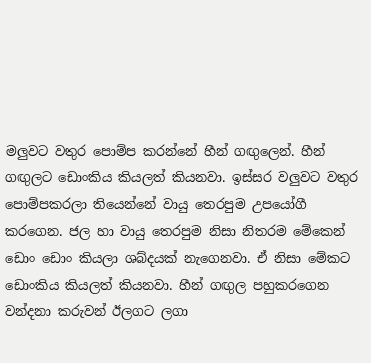මලුවට වතුර පොම්ප කරන්නේ හීන් ගඟුලෙන්. හීන් ගඟුලට ඩොංකිය කියලත් කියනවා. ඉස්සර වලුවට වතුර පොම්පකරලා තියෙන්නේ වායු තෙරපුම උපයෝගී කරගෙන. ජල හා වායු තෙරපුම නිසා නිතරම මේකෙන් ඩොං ඩොං කියලා ශබ්දයක් නැගෙනවා. ඒ නිසා මේකට ඩොංකිය කියලත් කියනවා. හීන් ගඟුල පහුකරගෙන වන්දනා කරුවන් ඊලගට ලගා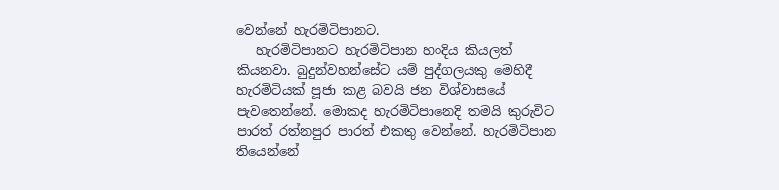වෙන්නේ හැරමිටිපානට.
   හැරමිටිපානට හැරමිටිපාන හංදිය කියලත් කියනවා. බුදුන්වහන්සේට යම් පුද්ගලයකු මෙහිදී හැරමිටියක් පූජා කළ බවයි ජන විශ්වාසයේ පැවතෙන්නේ. මොකද හැරමිටිපානෙදි තමයි කුරුවිට පාරත් රත්නපුර පාරත් එකතු වෙන්නේ. හැරමිටිපාන තියෙන්නේ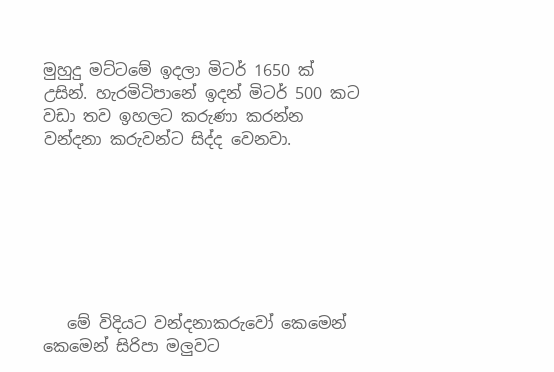මුහුදු මට්ටමේ ඉදලා මිටර් 1650 ක් උසින්. හැරමිටිපානේ ඉදන් මිටර් 500 කට වඩා තව ඉහලට කරුණා කරන්න වන්දනා කරුවන්ට සිද්ද වෙනවා.







   මේ විදියට වන්දනාකරුවෝ කෙමෙන් කෙමෙන් සිරිපා මලුවට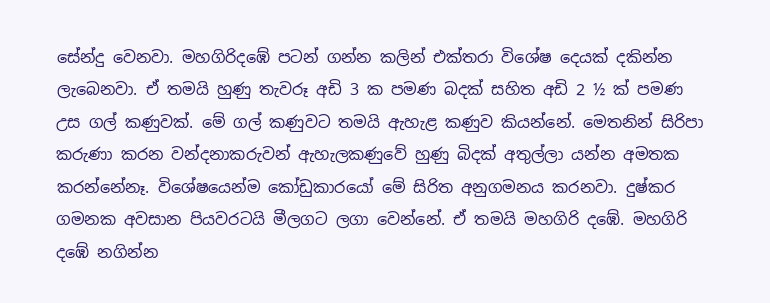සේන්දු වෙනවා. මහගිරිදඹේ පටන් ගන්න කලින් එක්තරා විශේෂ දෙයක් දකින්න ලැබෙනවා. ඒ තමයි හුණු තැවරූ අඩි 3 ක පමණ බදක් සහිත අඩි 2 ½ ක් පමණ උස ගල් කණුවක්. මේ ගල් කණුවට තමයි ඇහැළ කණුව කියන්නේ. මෙතනින් සිරිපා කරුණා කරන වන්දනාකරුවන් ඇහැලකණුවේ හුණු බිදක් අතුල්ලා යන්න අමතක කරන්නේනෑ. විශේෂයෙන්ම කෝඩුකාරයෝ මේ සිරිත අනුගමනය කරනවා. දුෂ්කර ගමනක අවසාන පියවරටයි මීලගට ලගා වෙන්නේ. ඒ තමයි මහගිරි දඹේ. මහගිරි දඹේ නගින්න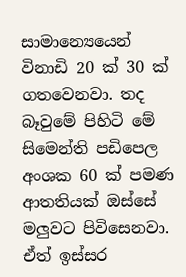සාමාන්‍යෙයෙන් විනාඩි 20 ක් 30 ක් ගතවෙනවා. තද බෑවුමේ පිහිටි මේ සිමෙන්ති පඩිපෙල අංශක 60 ක් පමණ ආතතියක් ඔස්සේ මලුවට පිවිසෙනවා. ඒත් ඉස්සර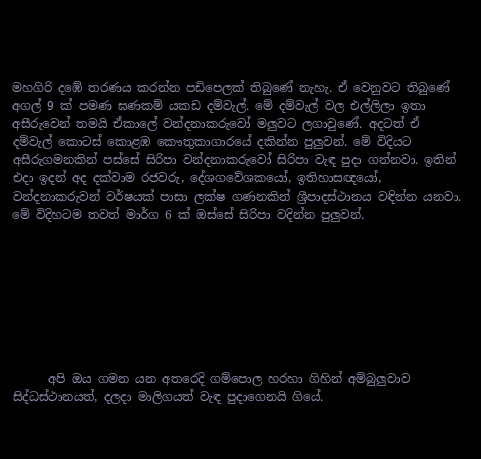මහගිරි දඹේ තරණය කරන්න පඩිපෙලක් තිබුණේ නැහැ. ඒ වෙනුවට තිබුණේ අගල් 9 ක් පමණ ඝණකම් යකඩ දම්වැල්. මේ දම්වැල් වල එල්ලිලා ඉතා අසීරුවෙන් තමයි ඒකාලේ වන්දනාකරුවෝ මලුවට ලගාවුණේ. අදටත් ඒ දම්වැල් කොටස් කොළඹ කෞතුකාගාරයේ දකින්න පුලුවන්. මේ විදියට අසීරුගමනකින් පස්සේ සිරිපා වන්දනාකරුවෝ සිරිපා වැඳ පුදා ගන්නවා. ඉතින් එදා ඉදන් අද දක්වාම රජවරු, දේශගවේශකයෝ, ඉතිහාසඥයෝ, වන්දනාකරුවන් වර්ෂයක් පාසා ලක්ෂ ගණනකින් ශ්‍රීපාදස්ථානය වඳින්න යනවා. මේ විදිහටම තවත් මාර්ග 6 ක් ඔස්සේ සිරිපා වදින්න පුලුවන්.








      අපි ඔය ගමන යන අතරෙදි ගම්පොල හරහා ගිහින් අම්බුලුවාව සිද්ධස්ථානයත්, දලදා මාලිගයත් වැඳ පුදාගෙනයි ගියේ.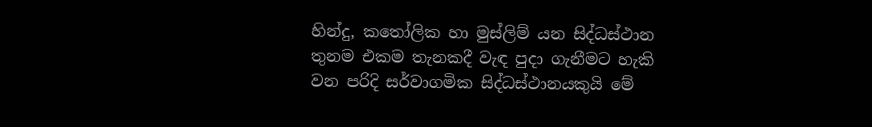හින්දු, කතෝලික හා මුස්ලිම් යන සිද්ධස්ථාන තුනම එකම තැනකදී වැඳ පුදා ගැනීමට හැකි වන පරිදි සර්වාගමික සිද්ධස්ථානයකුයි මේ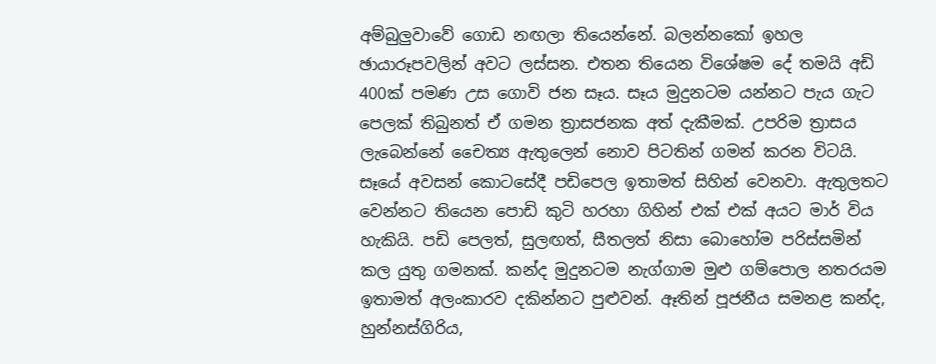අම්බුලුවාවේ ගොඩ නඟලා තියෙන්නේ. බලන්නකෝ ඉහල ඡායාරූපවලින් අවට ලස්සන. එතන තියෙන විශේෂම දේ තමයි අඩි 400ක් පමණ උස ගොවි ජන සෑය. සෑය මුදුනටම යන්නට පැය ගැට පෙලක් තිබුනත් ඒ ගමන ත්‍රාසජනක අත් දැකීමක්. උපරිම ත්‍රාසය ලැබෙන්නේ චෛත්‍ය ඇතුලෙන් නොව පිටතින් ගමන් කරන විටයි. සෑයේ අවසන් කොටසේදී පඩිපෙල ඉතාමත් සිහින් වෙනවා. ඇතුලතට වෙන්නට තියෙන පොඩි කුටි හරහා ගිහින් එක් එක් අයට මාර් විය හැකියි. පඩි පෙලත්, සුලඟත්, සීතලත් නිසා බොහෝම පරිස්සමින් කල යුතු ගමනක්. කන්ද මුදුනටම නැග්ගාම මුළු ගම්පොල නතරයම ඉතාමත් අලංකාරව දකින්නට පුළුවන්. ඈතින් පූජනීය සමනළ කන්ද, හුන්නස්ගිරිය,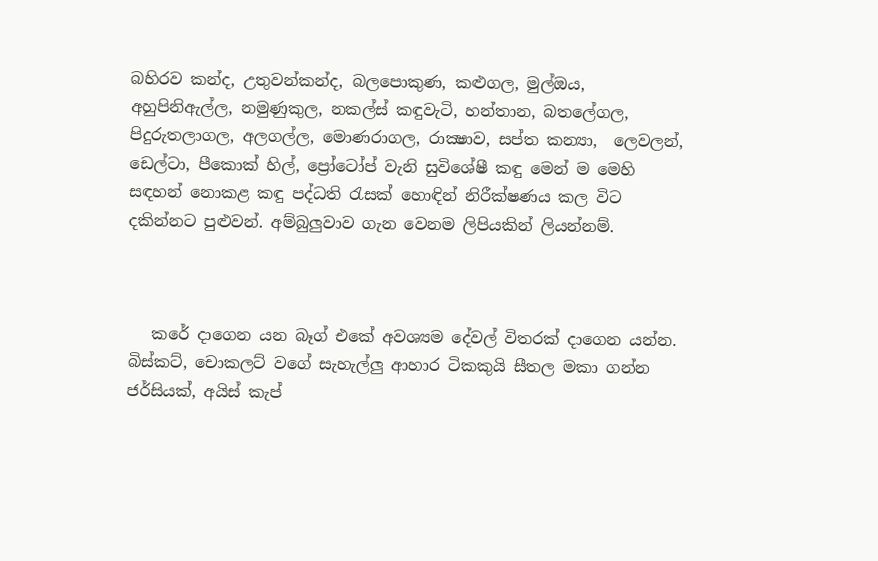බහිරව කන්ද, උතුවන්කන්ද, බලපොකුණ, කළුගල, මුල්ඔය, අහුපිනිඇල්ල, නමුණුකුල, නකල්ස් කඳුවැටි, හන්තාන, බතලේගල, පිදුරුතලාගල, අලගල්ල, මොණරාගල, රාක්‍ෂාව, සප්ත කන්‍යා,  ලෙවලන්, ඩෙල්ටා, පීකොක් හිල්, ප්‍රෝටෝප් වැනි සුවිශේෂී කඳු මෙන් ම මෙහි සඳහන් නොකළ කඳු පද්ධති රැසක් හොඳින් නිරීක්ෂණය කල විට දකින්නට පුළුවන්. අම්බුලුවාව ගැන වෙනම ලිපියකින් ලියන්නම්.



   කරේ දාගෙන යන බෑග් එකේ අවශ්‍යම දේවල් විතරක් දාගෙන යන්න. බිස්කට්, චොකලට් වගේ සැහැල්ලු ආහාර ටිකකුයි සීතල මකා ගන්න ජර්සියක්, අයිස් කැප්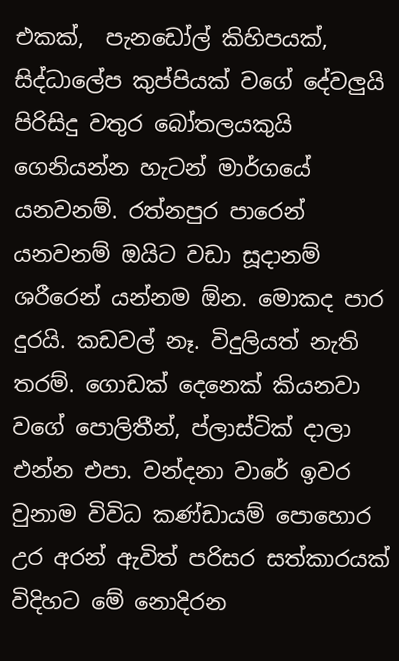එකක්,  පැනඩෝල් කිහිපයක්, සිද්ධාලේප කුප්පියක් වගේ දේවලුයි පිරිසිදු වතුර බෝතලයකුයි ගෙනියන්න හැටන් මාර්ගයේ යනවනම්. රත්නපුර පාරෙන් යනවනම් ඔයිට වඩා සූදානම් ශරීරෙන් යන්නම ඕන. මොකද පාර දුරයි. කඩවල් නෑ. විදුලියත් නැති තරම්. ගොඩක් දෙනෙක් කියනවා වගේ පොලිතීන්, ප්ලාස්ටික් දාලා එන්න එපා. වන්දනා වාරේ ඉවර වුනාම විවිධ කණ්ඩායම් පොහොර උර අරන් ඇවිත් පරිසර සත්කාරයක් විදිහට මේ නොදිරන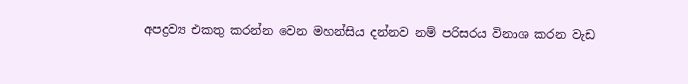අපද්‍රව්‍ය එකතු කරන්න වෙන මහන්සිය දන්නව නම් පරිසරය විනාශ කරන වැඩ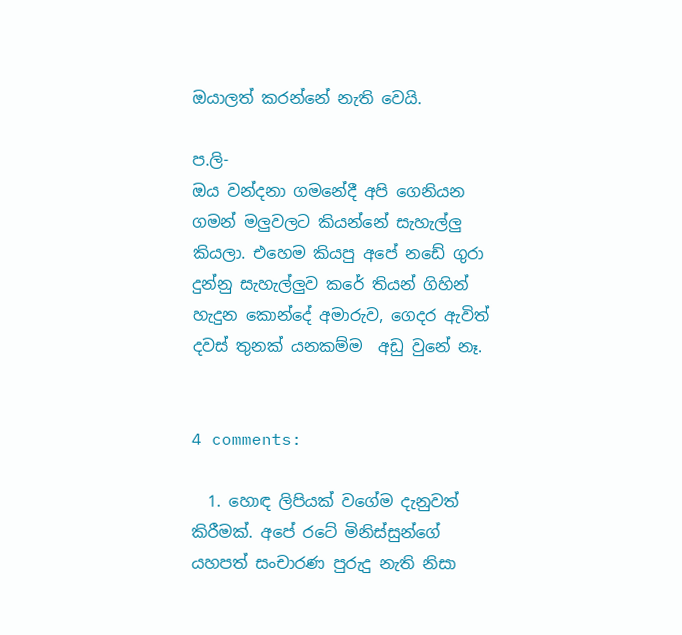ඔයාලත් කරන්නේ නැති වෙයි.

ප.ලි-
ඔය වන්දනා ගමනේදී අපි ගෙනියන ගමන් මලුවලට කියන්නේ සැහැල්ලු කියලා. එහෙම කියපු අපේ නඩේ ගුරා දුන්නු සැහැල්ලුව කරේ තියන් ගිහින් හැදුන කොන්දේ අමාරුව, ගෙදර ඇවිත් දවස් තුනක් යනකම්ම  අඩු වුනේ නෑ.


4 comments:

  1. හොඳ ලිපියක් වගේම දැනුවත් කිරීමක්. අපේ රටේ මිනිස්සුන්ගේ යහපත් සංචාරණ පුරුදු නැති නිසා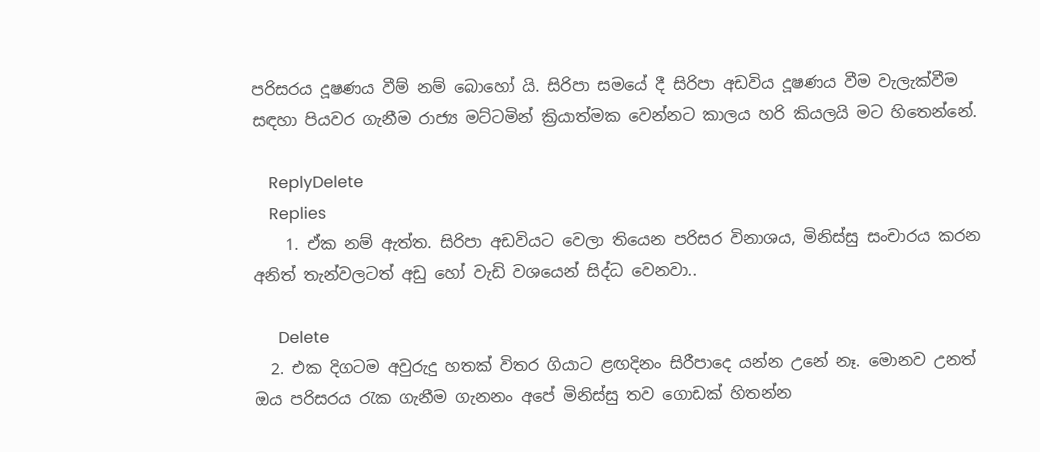පරිසරය දූෂණය වීම් නම් බොහෝ යි. සිරිපා සමයේ දී සිරිපා අඩවිය දූෂණය වීම වැලැක්වීම සඳහා පියවර ගැනීම රාජ්‍ය මට්ටමින් ක්‍රියාත්මක වෙන්නට කාලය හරි කියලයි මට හිතෙන්නේ.

    ReplyDelete
    Replies
    1. ඒක නම් ඇත්ත. සිරිපා අඩවියට වෙලා තියෙන පරිසර විනාශය, මිනිස්සු සංචාරය කරන අනිත් තැන්වලටත් අඩු හෝ වැඩි වශයෙන් සිද්ධ වෙනවා..

      Delete
  2. එක දිගටම අවුරුදු හතක් විතර ගියාට ළඟදිනං සිරීපාදෙ යන්න උනේ නෑ. මොනව උනත් ඔය පරිසරය රැක ගැනීම ගැනනං අපේ මිනිස්සු තව ගොඩක් හිතන්න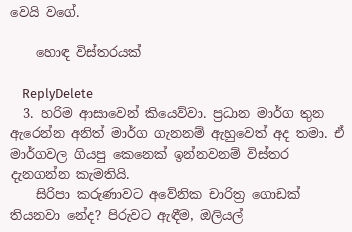වෙයි වගේ.

    හොඳ විස්තරයක්

    ReplyDelete
  3. හරිම ආසාවෙන් කියෙව්වා. ප්‍රධාන මාර්ග තුන ඇරෙන්න අනිත් මාර්ග ගැනනම් ඇහුවෙත් අද තමා. ඒ මාර්ගවල ගියපු කෙනෙක් ඉන්නවනම් විස්තර දැනගන්න කැමතියි.
    සිරිපා කරුණාවට අවේනික චාරිත්‍ර ගොඩක් තියනවා නේද? පිරුවට ඇඳීම, ඔලියල්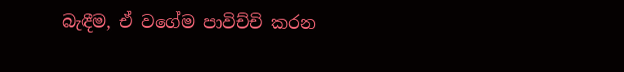බැඳීම, ඒ වගේම පාවිච්චි කරන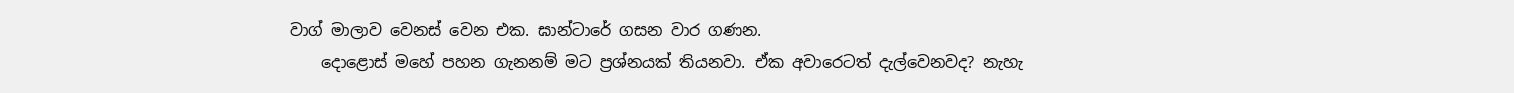වාග් මාලාව වෙනස් වෙන එක. ඝාන්ටාරේ ගසන වාර ගණන.
    දොළොස් මහේ පහන ගැනනම් මට ප්‍රශ්නයක් තියනවා. ඒක අවාරෙටත් දැල්වෙනවද? නැහැ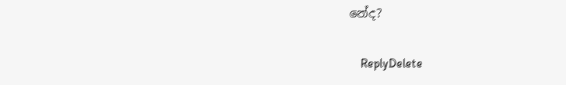නේද?

    ReplyDelete